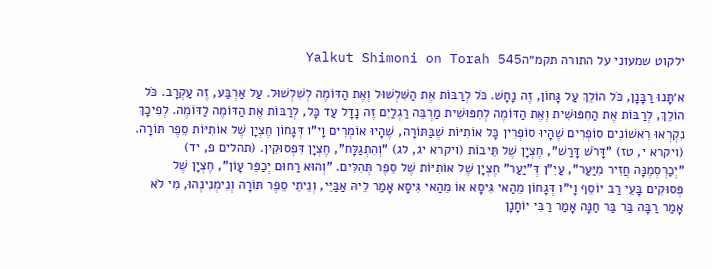ילקוט שמעוני על התורה תקמ״הYalkut Shimoni on Torah 545

א׳תָּנוּ רַבָּנָן, כֹּל הוֹלֵךְ עַל גָּחוֹן, זֶה נָחָשׁ. כֹּל לְרַבּוֹת אֶת הַשִּׁלְשׁוּל וְאֶת הַדּוֹמֶה לְשִׁלְשׁוּל. עַל אַרְבַּע, זֶה עַקְרָב. כֹּל הוֹלֵךְ, לְרַבּוֹת אֶת הַחִפּוּשִׁית וְאֶת הַדּוֹמֶה לְחִפּוּשִׁית מַרְבֵּה רַגְלַיִם זֶה נָדָל עַד כָּל, לְרַבּוֹת אֶת הַדּוֹמֶה לַדּוֹמֶה. לְפִיכָךְ נִקְרְאוּ רִאשׁוֹנִים סוֹפְרִים שֶׁהָיוּ סוֹפְרִין כָּל אוֹתִיּוֹת שֶׁבַּתּוֹרָה, שֶׁהָיוּ אוֹמְרִים וָי"ו דְּגָחוֹן חֶצְיָן שֶׁל אוֹתִיּוֹת סֵפֶר תּוֹרָה. (ויקרא י, טז) "דָּרֹשׁ דָּרַשׁ", חֶצְיָן שֶׁל תֵּיבוֹת (ויקרא יג, לג) "וְהִתְגַלָּח", חֶצְיָן דִּפְסוּקִין. (תהלים פ, יד) "יְכַרְסְמֶנָּה חֲזִיר מִיַּעַר", עַיִ"ן דְּ"יַעַר" חֶצְיָן שֶׁל אוֹתִיּוֹת שֶׁל סֵפֶר תְּהִלִּים. "וְהוּא רַחוּם יְכַפֵּר עָוֹן", חֶצְיָן שֶׁל פְּסוּקִים בָּעֵי רַב יוֹסֵף וָי"ו דְּגָחוֹן מֵהַאי גִּיסָא אוֹ מֵהַאי גִּיסָא אָמַר לֵיהּ אַבַּיֵּי, וְנֵיתֵי סֵפֶר תּוֹרָה וְנִימְנִינְהוּ, מִי לֹא אָמַר רַבָּה בַּר בַּר חַנָּה אָמַר רַבִּי יוֹחָנָן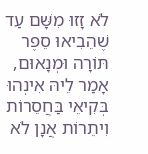לֹא זָזוּ מִשָּׁם עַד שֶׁהֵבִיאוּ סֵפֶר תּוֹרָה וּמְנָאוּם, אָמַר לֵיהּ אִינְהוּ בְּקִיאֵי בַּחֲסֵרוֹת וִיתֵרוֹת אֲנָן לֹא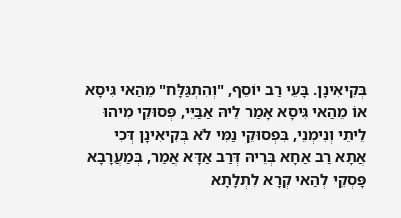בְּקִיאִינָן. בָּעֵי רַב יוֹסֵף, "וְהִתְגַּלָּח" מֵהַאי גִּיסָא אוֹ מֵהַאי גִּיסָא אָמַר לֵיהּ אַבַּיֵּי, פְּסוּקֵי מִיהוּ לֵיתֵי וְנִימְנֵי, בִּפְסוּקֵי נַמִּי לֹא בְּקִיאִינָן דְּכִי אֲתָא רַב אַחָא בְּרֵיהּ דְּרַב אַדָּא אֲמַר, בְּמַעֲרָבָא פָּסְקֵי לְהַאי קְרָא לִתְלָתָא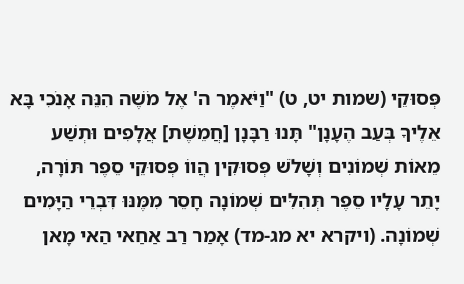פְּסוּקֵי (שמות יט, ט) "וַיֹּאמֶר ה' אֶל מֹשֶׁה הִנֵּה אָנֹכִי בָּא אֵלֶיךָ בְּעַב הֶעָנָן" תָּנוּ רַבָּנָן [חֲמֵשֶׁת] אֲלָפִים וּתְשַׁע מֵאוֹת שְׁמוֹנִים וְשָׁלֹשׁ פְּסוּקִין הֲווֹ פְּסוּקֵי סֵפֶר תּוֹרָה, יָתֵר עָלָיו סֵפֶר תְּהִלִּים שְׁמוֹנָה חָסֵר מִמֶּנּוּ דִּבְרֵי הַיָּמִים שְׁמוֹנָה. (ויקרא יא מג-מד) אָמַר רַב אַחַאי הַאי מָאן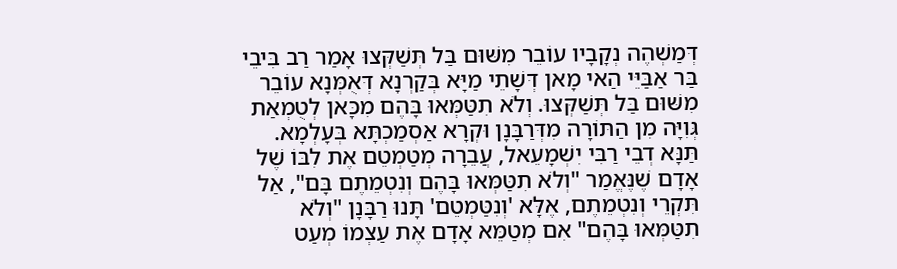דְּמַשְׁהֶה נְקָבָיו עוֹבֵר מִשּׁוּם בַּל תְּשַׁקְּצוּ אָמַר רַב בִּיבֵי בַּר אַבַּיֵּי הַאי מָאן דְּשָׁתֵי מַיָּא בְּקַרְנָא דְּאֻמְּנָא עוֹבֵר מִשּׁוּם בַּל תְּשַׁקְּצוּ. וְלֹא תִטַּמְּאוּ בָּהֶם מִכָּאן לְטֻמְאַת גְּוִיָּה מִן הַתּוֹרָה מִדְּרַבָּנָן וּקְרָא אַסְמַכְתָּא בְּעָלְמָא. תַּנָּא דְבֵי רַבִּי יִשְׁמָעֵאל, עֲבֵרָה מְטַמְטֵם אֶת לִבּוֹ שֶׁל אָדָם שֶׁנֶּאֱמַר "וְלֹא תִטַּמְּאוּ בָּהֶם וְנִטְמֵתֶם בָּם", אַל תִּקְרֵי וְנִטְמֵתֶם, אֶלָּא 'וְנִטַּמְטֵם' תָּנוּ רַבָּנָן "וְלֹא תִטַּמְּאוּ בָּהֶם" אִם מְטַמֵּא אָדָם אֶת עַצְמוֹ מְעַט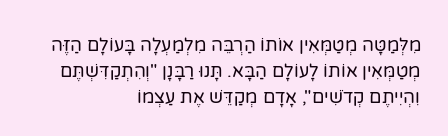מִלְּמַטָּה מְטַמְּאִין אוֹתוֹ הַרְבֵּה מִלְמַעְלָה בָּעוֹלָם הַזֶּה מְטַמְּאִין אוֹתוֹ לָעוֹלָם הַבָּא. תָּנוּ רַבָּנָן "וְהִתְקַדִּשְׁתֶּם וִהְיִיתֶם קְדֹשִׁים", אָדָם מְקַדֵּשׁ אֶת עַצְמוֹ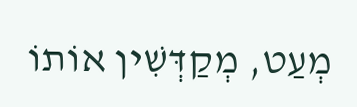מְעַט, מְקַדְּשִׁין אוֹתוֹ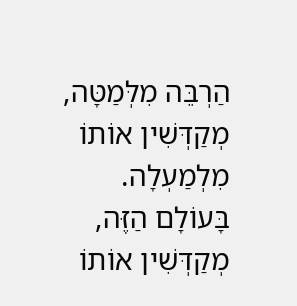הַרְבֵּה מִלְּמַטָּה, מְקַדְּשִׁין אוֹתוֹ מִלְמַעְלָה. בָּעוֹלָם הַזֶּה, מְקַדְּשִׁין אוֹתוֹ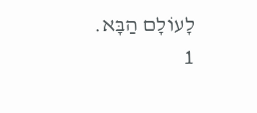לָעוֹלָם הַבָּא.
1